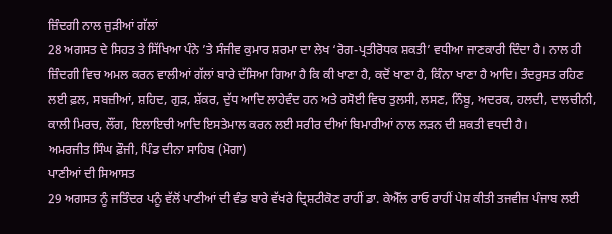ਜ਼ਿੰਦਗੀ ਨਾਲ ਜੁੜੀਆਂ ਗੱਲਾਂ
28 ਅਗਸਤ ਦੇ ਸਿਹਤ ਤੇ ਸਿੱਖਿਆ ਪੰਨੇ ’ਤੇ ਸੰਜੀਵ ਕੁਮਾਰ ਸ਼ਰਮਾ ਦਾ ਲੇਖ ‘ਰੋਗ-ਪ੍ਰਤੀਰੋਧਕ ਸ਼ਕਤੀ’ ਵਧੀਆ ਜਾਣਕਾਰੀ ਦਿੰਦਾ ਹੈ। ਨਾਲ ਹੀ ਜ਼ਿੰਦਗੀ ਵਿਚ ਅਮਲ ਕਰਨ ਵਾਲੀਆਂ ਗੱਲਾਂ ਬਾਰੇ ਦੱਸਿਆ ਗਿਆ ਹੈ ਕਿ ਕੀ ਖਾਣਾ ਹੈ, ਕਦੋਂ ਖਾਣਾ ਹੈ, ਕਿੰਨਾ ਖਾਣਾ ਹੈ ਆਦਿ। ਤੰਦਰੁਸਤ ਰਹਿਣ ਲਈ ਫ਼ਲ, ਸਬਜ਼ੀਆਂ, ਸ਼ਹਿਦ, ਗੁੜ, ਸ਼ੱਕਰ, ਦੁੱਧ ਆਦਿ ਲਾਹੇਵੰਦ ਹਨ ਅਤੇ ਰਸੋਈ ਵਿਚ ਤੁਲਸੀ, ਲਸਣ, ਨਿੰਬੂ, ਅਦਰਕ, ਹਲਦੀ, ਦਾਲਚੀਨੀ, ਕਾਲੀ ਮਿਰਚ, ਲੌਂਗ, ਇਲਾਇਚੀ ਆਦਿ ਇਸਤੇਮਾਲ ਕਰਨ ਲਈ ਸਰੀਰ ਦੀਆਂ ਬਿਮਾਰੀਆਂ ਨਾਲ ਲੜਨ ਦੀ ਸ਼ਕਤੀ ਵਧਦੀ ਹੈ।
ਅਮਰਜੀਤ ਸਿੰਘ ਫ਼ੌਜੀ, ਪਿੰਡ ਦੀਨਾ ਸਾਹਿਬ (ਮੋਗਾ)
ਪਾਣੀਆਂ ਦੀ ਸਿਆਸਤ
29 ਅਗਸਤ ਨੂੰ ਜਤਿੰਦਰ ਪਨੂੰ ਵੱਲੋਂ ਪਾਣੀਆਂ ਦੀ ਵੰਡ ਬਾਰੇ ਵੱਖਰੇ ਦ੍ਰਿਸ਼ਟੀਕੋਣ ਰਾਹੀਂ ਡਾ. ਕੇਐੱਲ ਰਾਓ ਰਾਹੀਂ ਪੇਸ਼ ਕੀਤੀ ਤਜਵੀਜ਼ ਪੰਜਾਬ ਲਈ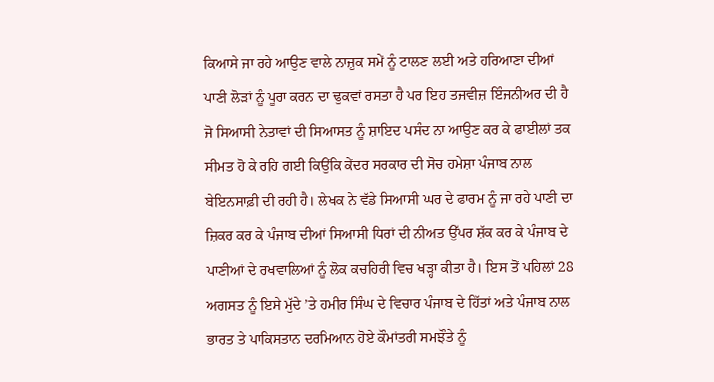ਕਿਆਸੇ ਜਾ ਰਹੇ ਆਉਣ ਵਾਲੇ ਨਾਜ਼ੁਕ ਸਮੇਂ ਨੂੰ ਟਾਲਣ ਲਈ ਅਤੇ ਹਰਿਆਣਾ ਦੀਆਂ ਪਾਣੀ ਲੋੜਾਂ ਨੂੰ ਪੂਰਾ ਕਰਨ ਦਾ ਢੁਕਵਾਂ ਰਸਤਾ ਹੈ ਪਰ ਇਹ ਤਜਵੀਜ਼ ਇੰਜਨੀਅਰ ਦੀ ਹੈ ਜੋ ਸਿਆਸੀ ਨੇਤਾਵਾਂ ਦੀ ਸਿਆਸਤ ਨੂੰ ਸ਼ਾਇਦ ਪਸੰਦ ਨਾ ਆਉਣ ਕਰ ਕੇ ਫਾਈਲਾਂ ਤਕ ਸੀਮਤ ਹੋ ਕੇ ਰਹਿ ਗਈ ਕਿਉਂਕਿ ਕੇਂਦਰ ਸਰਕਾਰ ਦੀ ਸੋਚ ਹਮੇਸ਼ਾ ਪੰਜਾਬ ਨਾਲ ਬੇਇਨਸਾਫ਼ੀ ਦੀ ਰਹੀ ਹੈ। ਲੇਖਕ ਨੇ ਵੱਡੇ ਸਿਆਸੀ ਘਰ ਦੇ ਫਾਰਮ ਨੂੰ ਜਾ ਰਹੇ ਪਾਣੀ ਦਾ ਜ਼ਿਕਰ ਕਰ ਕੇ ਪੰਜਾਬ ਦੀਆਂ ਸਿਆਸੀ ਧਿਰਾਂ ਦੀ ਨੀਅਤ ਉੱਪਰ ਸ਼ੱਕ ਕਰ ਕੇ ਪੰਜਾਬ ਦੇ ਪਾਣੀਆਂ ਦੇ ਰਖਵਾਲਿਆਂ ਨੂੰ ਲੋਕ ਕਚਹਿਰੀ ਵਿਚ ਖੜ੍ਹਾ ਕੀਤਾ ਹੈ। ਇਸ ਤੋਂ ਪਹਿਲਾਂ 28 ਅਗਸਤ ਨੂੰ ਇਸੇ ਮੁੱਦੇ ’ਤੇ ਹਮੀਰ ਸਿੰਘ ਦੇ ਵਿਚਾਰ ਪੰਜਾਬ ਦੇ ਹਿੱਤਾਂ ਅਤੇ ਪੰਜਾਬ ਨਾਲ ਭਾਰਤ ਤੇ ਪਾਕਿਸਤਾਨ ਦਰਮਿਆਨ ਹੋਏ ਕੌਮਾਂਤਰੀ ਸਮਝੌਤੇ ਨੂੰ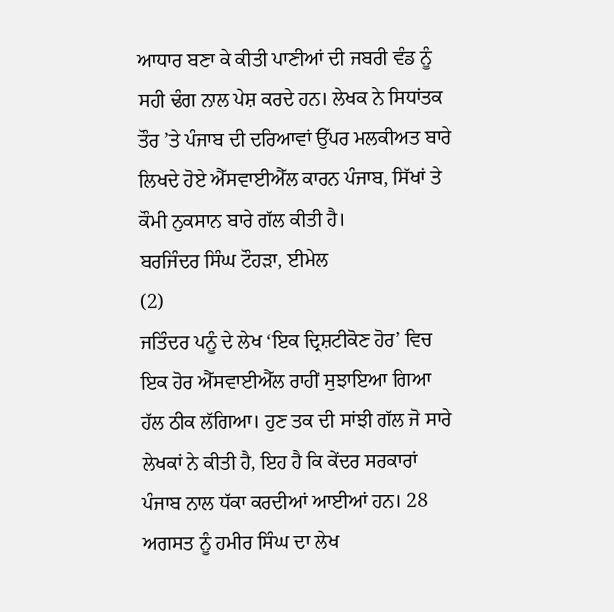ਆਧਾਰ ਬਣਾ ਕੇ ਕੀਤੀ ਪਾਣੀਆਂ ਦੀ ਜਬਰੀ ਵੰਡ ਨੂੰ ਸਹੀ ਢੰਗ ਨਾਲ ਪੇਸ਼ ਕਰਦੇ ਹਨ। ਲੇਖਕ ਨੇ ਸਿਧਾਂਤਕ ਤੌਰ ’ਤੇ ਪੰਜਾਬ ਦੀ ਦਰਿਆਵਾਂ ਉੱਪਰ ਮਲਕੀਅਤ ਬਾਰੇ ਲਿਖਦੇ ਹੋਏ ਐੱਸਵਾਈਐੱਲ ਕਾਰਨ ਪੰਜਾਬ, ਸਿੱਖਾਂ ਤੇ ਕੌਮੀ ਨੁਕਸਾਨ ਬਾਰੇ ਗੱਲ ਕੀਤੀ ਹੈ।
ਬਰਜਿੰਦਰ ਸਿੰਘ ਟੌਹੜਾ, ਈਮੇਲ
(2)
ਜਤਿੰਦਰ ਪਨੂੰ ਦੇ ਲੇਖ ‘ਇਕ ਦ੍ਰਿਸ਼ਟੀਕੋਣ ਹੋਰ’ ਵਿਚ ਇਕ ਹੋਰ ਐੱਸਵਾਈਐੱਲ ਰਾਹੀਂ ਸੁਝਾਇਆ ਗਿਆ ਹੱਲ ਠੀਕ ਲੱਗਿਆ। ਹੁਣ ਤਕ ਦੀ ਸਾਂਝੀ ਗੱਲ ਜੋ ਸਾਰੇ ਲੇਖਕਾਂ ਨੇ ਕੀਤੀ ਹੈ, ਇਹ ਹੈ ਕਿ ਕੇਂਦਰ ਸਰਕਾਰਾਂ ਪੰਜਾਬ ਨਾਲ ਧੱਕਾ ਕਰਦੀਆਂ ਆਈਆਂ ਹਨ। 28 ਅਗਸਤ ਨੂੰ ਹਮੀਰ ਸਿੰਘ ਦਾ ਲੇਖ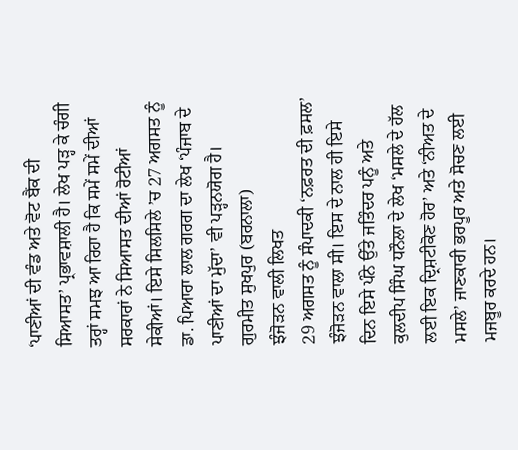‘ਪਾਣੀਆਂ ਦੀ ਵੰਡ ਅਤੇ ਵੋਟ ਬੈਂਕ ਦੀ ਸਿਆਸਤ’ ਪ੍ਰਭਾਵਸ਼ਾਲੀ ਹੈ। ਲੇਖ ਪੜ੍ਹ ਕੇ ਚੰਗੀ ਤਰ੍ਹਾਂ ਸਮਝ ਆ ਰਿਹਾ ਹੈ ਕਿ ਸਮੇਂ ਸਮੇਂ ਦੀਆਂ ਸਰਕਾਰਾਂ ਨੇ ਸਿਆਸਤ ਦੀਆਂ ਰੋਟੀਆਂ ਸੇਕੀਆਂ। ਇਸੇ ਸਿਲਸਿਲੇ ’ਚ 27 ਅਗਸਤ ਨੂੰ ਡਾ. ਪਿਆਰਾ ਲਾਲ ਗਰਗ ਦਾ ਲੇਖ ‘ਪੰਜਾਬ ਦੇ ਪਾਣੀਆਂ ਦਾ ਮੁੱਦਾ’ ਵੀ ਪੜ੍ਹਨਯੋਗ ਹੈ।
ਗੁਰਮੀਤ ਸੁਖਪੁਰ (ਬਰਨਾਲਾ)
ਝੰਜੋੜਨ ਵਾਲੀ ਲਿਖਤ
29 ਅਗਸਤ ਨੂੰ ਸੰਪਾਦਕੀ ‘ਨਫ਼ਰਤ ਦੀ ਫ਼ਸਲ’ ਝੰਜੋੜਨ ਵਾਲਾ ਸੀ। ਇਸ ਦੇ ਨਾਲ ਹੀ ਇਸੇ ਦਿਨ ਇਸੇ ਪੰਨੇ ਉੱਤੇ ਜਤਿੰਦਰ ਪਨੂੰ ਅਤੇ ਕੁਲਦੀਪ ਸਿੰਘ ਧਨੌਲਾ ਦੇ ਲੇਖ ‘ਮਸਲੇ ਦੇ ਹੱਲ ਲਈ ਇਕ ਦ੍ਰਿਸ਼ਟੀਕੋਣ ਹੋਰ’ ਅਤੇ ‘ਨੀਅਤ ਦੇ ਮਸਲੇ’ ਜਾਣਕਾਰੀ ਭਰਪੂਰ ਅਤੇ ਸੋਚਣ ਲਈ ਮਜਬੂਰ ਕਰਦੇ ਹਨ।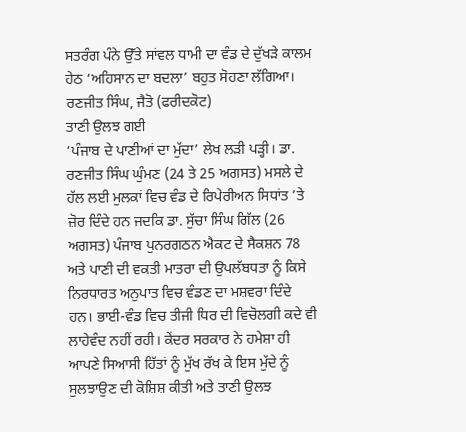ਸਤਰੰਗ ਪੰਨੇ ਉੱਤੇ ਸਾਂਵਲ ਧਾਮੀ ਦਾ ਵੰਡ ਦੇ ਦੁੱਖੜੇ ਕਾਲਮ ਹੇਠ ‘ਅਹਿਸਾਨ ਦਾ ਬਦਲਾ’ ਬਹੁਤ ਸੋਹਣਾ ਲੱਗਿਆ।
ਰਣਜੀਤ ਸਿੰਘ, ਜੈਤੋ (ਫਰੀਦਕੋਟ)
ਤਾਣੀ ਉਲਝ ਗਈ
‘ਪੰਜਾਬ ਦੇ ਪਾਣੀਆਂ ਦਾ ਮੁੱਦਾ’ ਲੇਖ ਲੜੀ ਪੜ੍ਹੀ। ਡਾ. ਰਣਜੀਤ ਸਿੰਘ ਘੁੰਮਣ (24 ਤੇ 25 ਅਗਸਤ) ਮਸਲੇ ਦੇ ਹੱਲ ਲਈ ਮੁਲਕਾਂ ਵਿਚ ਵੰਡ ਦੇ ਰਿਪੇਰੀਅਨ ਸਿਧਾਂਤ ’ਤੇ ਜ਼ੋਰ ਦਿੰਦੇ ਹਨ ਜਦਕਿ ਡਾ. ਸੁੱਚਾ ਸਿੰਘ ਗਿੱਲ (26 ਅਗਸਤ) ਪੰਜਾਬ ਪੁਨਰਗਠਨ ਐਕਟ ਦੇ ਸੈਕਸ਼ਨ 78 ਅਤੇ ਪਾਣੀ ਦੀ ਵਕਤੀ ਮਾਤਰਾ ਦੀ ਉਪਲੱਬਧਤਾ ਨੂੰ ਕਿਸੇ ਨਿਰਧਾਰਤ ਅਨੁਪਾਤ ਵਿਚ ਵੰਡਣ ਦਾ ਮਸ਼ਵਰਾ ਦਿੰਦੇ ਹਨ। ਭਾਈ-ਵੰਡ ਵਿਚ ਤੀਜੀ ਧਿਰ ਦੀ ਵਿਚੋਲਗੀ ਕਦੇ ਵੀ ਲਾਹੇਵੰਦ ਨਹੀਂ ਰਹੀ। ਕੇਂਦਰ ਸਰਕਾਰ ਨੇ ਹਮੇਸ਼ਾ ਹੀ ਆਪਣੇ ਸਿਆਸੀ ਹਿੱਤਾਂ ਨੂੰ ਮੁੱਖ ਰੱਖ ਕੇ ਇਸ ਮੁੱਦੇ ਨੂੰ ਸੁਲਝਾਉਣ ਦੀ ਕੋਸ਼ਿਸ਼ ਕੀਤੀ ਅਤੇ ਤਾਣੀ ਉਲਝ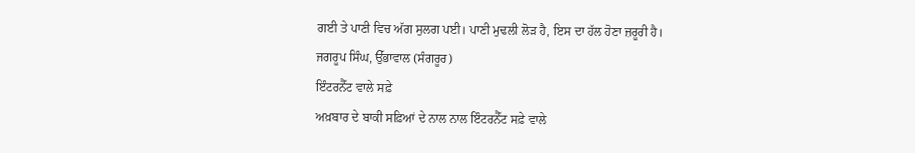ਗਈ ਤੇ ਪਾਣੀ ਵਿਚ ਅੱਗ ਸੁਲਗ ਪਈ। ਪਾਣੀ ਮੁਢਲੀ ਲੋੜ ਹੈ, ਇਸ ਦਾ ਹੱਲ ਹੋਣਾ ਜ਼ਰੂਰੀ ਹੈ।
ਜਗਰੂਪ ਸਿੰਘ, ਉੱਭਾਵਾਲ (ਸੰਗਰੂਰ)
ਇੰਟਰਨੈੱਟ ਵਾਲੇ ਸਫ਼ੇ
ਅਖ਼ਬਾਰ ਦੇ ਬਾਕੀ ਸਫ਼ਿਆਂ ਦੇ ਨਾਲ ਨਾਲ ਇੰਟਰਨੈੱਟ ਸਫ਼ੇ ਵਾਲੇ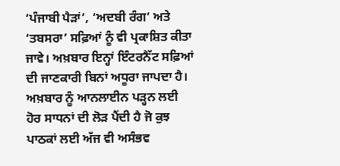‘ਪੰਜਾਬੀ ਪੈੜਾਂ’, ‘ਅਦਬੀ ਰੰਗ’ ਅਤੇ ‘ਤਬਸਰਾ’ ਸਫ਼ਿਆਂ ਨੂੰ ਵੀ ਪ੍ਰਕਾਸ਼ਿਤ ਕੀਤਾ ਜਾਵੇ। ਅਖ਼ਬਾਰ ਇਨ੍ਹਾਂ ਇੰਟਰਨੈੱਟ ਸਫ਼ਿਆਂ ਦੀ ਜਾਣਕਾਰੀ ਬਿਨਾਂ ਅਧੂਰਾ ਜਾਪਦਾ ਹੈ। ਅਖ਼ਬਾਰ ਨੂੰ ਆਨਲਾਈਨ ਪੜ੍ਹਨ ਲਈ ਹੋਰ ਸਾਧਨਾਂ ਦੀ ਲੋੜ ਪੈਂਦੀ ਹੈ ਜੋ ਕੁਝ ਪਾਠਕਾਂ ਲਈ ਅੱਜ ਵੀ ਅਸੰਭਵ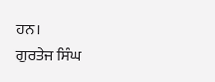ਹਨ।
ਗੁਰਤੇਜ ਸਿੰਘ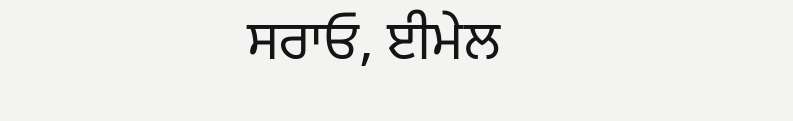ਸਰਾਓ, ਈਮੇਲ